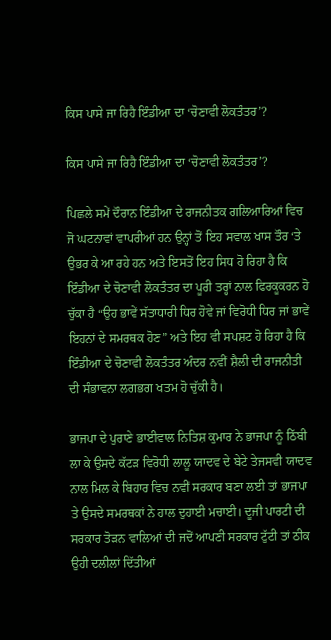ਕਿਸ ਪਾਸੇ ਜਾ ਰਿਹੈ ਇੰਡੀਆ ਦਾ ‘ਚੋਣਾਵੀ ਲੋਕਤੰਤਰ’?

ਕਿਸ ਪਾਸੇ ਜਾ ਰਿਹੈ ਇੰਡੀਆ ਦਾ ‘ਚੋਣਾਵੀ ਲੋਕਤੰਤਰ’?

ਪਿਛਲੇ ਸਮੇਂ ਦੌਰਾਨ ਇੰਡੀਆ ਦੇ ਰਾਜਨੀਤਕ ਗਲਿਆਰਿਆਂ ਵਿਚ ਜੋ ਘਟਨਾਵਾਂ ਵਾਪਰੀਆਂ ਹਨ ਉਨ੍ਹਾਂ ਤੋਂ ਇਹ ਸਵਾਲ ਖਾਸ ਤੌਰ ‘ਤੇ ਉਭਰ ਕੇ ਆ ਰਹੇ ਹਨ ਅਤੇ ਇਸਤੋਂ ਇਹ ਸਿਧ ਹੋ ਰਿਹਾ ਹੈ ਕਿ ਇੰਡੀਆ ਦੇ ਚੋਣਾਵੀ ਲੋਕਤੰਤਰ ਦਾ ਪੂਰੀ ਤਰ੍ਹਾਂ ਨਾਲ ਫਿਰਕੂਕਰਨ ਹੋ ਚੁੱਕਾ ਹੈ “ਉਹ ਭਾਵੇਂ ਸੱਤਾਧਾਰੀ ਧਿਰ ਹੋਵੇ ਜਾਂ ਵਿਰੋਧੀ ਧਿਰ ਜਾਂ ਭਾਵੇਂ ਇਹਨਾਂ ਦੇ ਸਮਰਥਕ ਹੋਣ” ਅਤੇ ਇਹ ਵੀ ਸਪਸ਼ਟ ਹੋ ਰਿਹਾ ਹੈ ਕਿ ਇੰਡੀਆ ਦੇ ਚੋਣਾਵੀ ਲੋਕਤੰਤਰ ਅੰਦਰ ਨਵੀਂ ਸ਼ੈਲੀ ਦੀ ਰਾਜਨੀਤੀ ਦੀ ਸੰਭਾਵਨਾ ਲਗਭਗ ਖਤਮ ਹੋ ਚੁੱਕੀ ਹੈ।

ਭਾਜਪਾ ਦੇ ਪੁਰਾਣੇ ਭਾਈਵਾਲ ਨਿਤਿਸ਼ ਕੁਮਾਰ ਨੇ ਭਾਜਪਾ ਨੂੰ ਠਿੱਬੀ ਲਾ ਕੇ ਉਸਦੇ ਕੱਟੜ ਵਿਰੋਧੀ ਲਾਲੂ ਯਾਦਵ ਦੇ ਬੇਟੇ ਤੇਜਸਵੀ ਯਾਦਵ ਨਾਲ ਮਿਲ ਕੇ ਬਿਹਾਰ ਵਿਚ ਨਵੀਂ ਸਰਕਾਰ ਬਣਾ ਲਈ ਤਾਂ ਭਾਜਪਾ ਤੇ ਉਸਦੇ ਸਮਰਥਕਾਂ ਨੇ ਹਾਲ ਦੁਹਾਈ ਮਚਾਈ। ਦੂਜੀ ਪਾਰਟੀ ਦੀ ਸਰਕਾਰ ਤੋੜਨ ਵਾਲਿਆਂ ਦੀ ਜਦੋਂ ਆਪਣੀ ਸਰਕਾਰ ਟੁੱਟੀ ਤਾਂ ਠੀਕ ਉਹੀ ਦਲੀਲਾਂ ਦਿੱਤੀਆਂ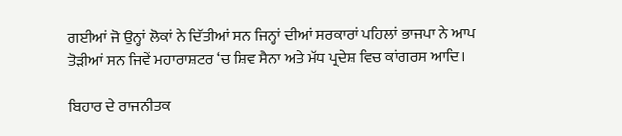ਗਈਆਂ ਜੋ ਉਨ੍ਹਾਂ ਲੋਕਾਂ ਨੇ ਦਿੱਤੀਆਂ ਸਨ ਜਿਨ੍ਹਾਂ ਦੀਆਂ ਸਰਕਾਰਾਂ ਪਹਿਲਾਂ ਭਾਜਪਾ ਨੇ ਆਪ ਤੋੜੀਆਂ ਸਨ ਜਿਵੇਂ ਮਹਾਰਾਸ਼ਟਰ ‘ਚ ਸ਼ਿਵ ਸੈਨਾ ਅਤੇ ਮੱਧ ਪ੍ਰਦੇਸ਼ ਵਿਚ ਕਾਂਗਰਸ ਆਦਿ।

ਬਿਹਾਰ ਦੇ ਰਾਜਨੀਤਕ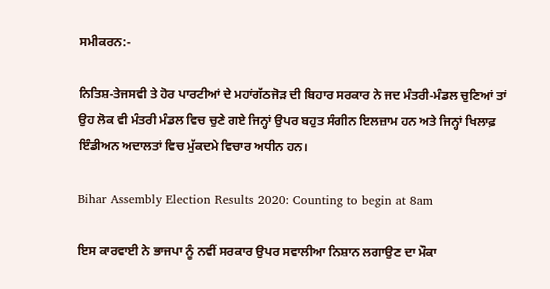ਸਮੀਕਰਨ:-

ਨਿਤਿਸ਼-ਤੇਜਸਵੀ ਤੇ ਹੋਰ ਪਾਰਟੀਆਂ ਦੇ ਮਹਾਂਗੱਠਜੋੜ ਦੀ ਬਿਹਾਰ ਸਰਕਾਰ ਨੇ ਜਦ ਮੰਤਰੀ-ਮੰਡਲ ਚੁਣਿਆਂ ਤਾਂ ਉਹ ਲੋਕ ਵੀ ਮੰਤਰੀ ਮੰਡਲ ਵਿਚ ਚੁਣੇ ਗਏ ਜਿਨ੍ਹਾਂ ਉਪਰ ਬਹੁਤ ਸੰਗੀਨ ਇਲਜ਼ਾਮ ਹਨ ਅਤੇ ਜਿਨ੍ਹਾਂ ਖਿਲਾਫ਼ ਇੰਡੀਅਨ ਅਦਾਲਤਾਂ ਵਿਚ ਮੁੱਕਦਮੇ ਵਿਚਾਰ ਅਧੀਨ ਹਨ।

Bihar Assembly Election Results 2020: Counting to begin at 8am

ਇਸ ਕਾਰਵਾਈ ਨੇ ਭਾਜਪਾ ਨੂੰ ਨਵੀਂ ਸਰਕਾਰ ਉਪਰ ਸਵਾਲੀਆ ਨਿਸ਼ਾਨ ਲਗਾਉਣ ਦਾ ਮੌਕਾ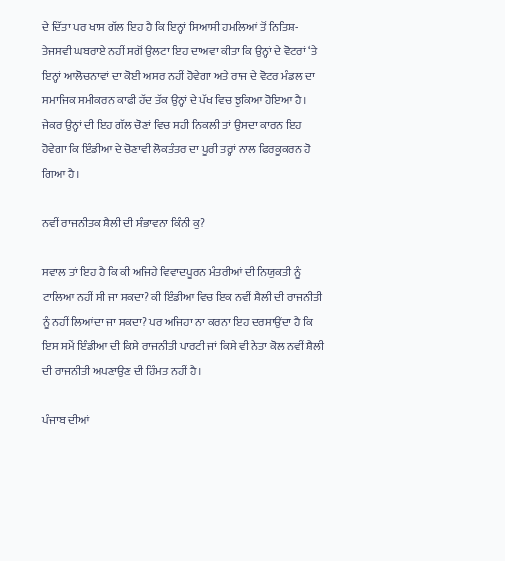ਦੇ ਦਿੱਤਾ ਪਰ ਖਾਸ ਗੱਲ ਇਹ ਹੈ ਕਿ ਇਨ੍ਹਾਂ ਸਿਆਸੀ ਹਮਲਿਆਂ ਤੋਂ ਨਿਤਿਸ਼-ਤੇਜਸਵੀ ਘਬਰਾਏ ਨਹੀਂ ਸਗੋਂ ਉਲਟਾ ਇਹ ਦਾਅਵਾ ਕੀਤਾ ਕਿ ਉਨ੍ਹਾਂ ਦੇ ਵੋਟਰਾਂ ‘ਤੇ ਇਨ੍ਹਾਂ ਆਲੋਚਨਾਵਾਂ ਦਾ ਕੋਈ ਅਸਰ ਨਹੀਂ ਹੋਵੇਗਾ ਅਤੇ ਰਾਜ ਦੇ ਵੋਟਰ ਮੰਡਲ ਦਾ ਸਮਾਜਿਕ ਸਮੀਕਰਨ ਕਾਫੀ ਹੱਦ ਤੱਕ ਉਨ੍ਹਾਂ ਦੇ ਪੱਖ ਵਿਚ ਝੁਕਿਆ ਹੋਇਆ ਹੈ। ਜੇਕਰ ਉਨ੍ਹਾਂ ਦੀ ਇਹ ਗੱਲ ਚੋਣਾਂ ਵਿਚ ਸਹੀ ਨਿਕਲੀ ਤਾਂ ਉਸਦਾ ਕਾਰਨ ਇਹ ਹੋਵੇਗਾ ਕਿ ਇੰਡੀਆ ਦੇ ਚੋਣਾਵੀ ਲੋਕਤੰਤਰ ਦਾ ਪੂਰੀ ਤਰ੍ਹਾਂ ਨਾਲ ਫਿਰਕੂਕਰਨ ਹੋ ਗਿਆ ਹੈ।

ਨਵੀਂ ਰਾਜਨੀਤਕ ਸ਼ੈਲੀ ਦੀ ਸੰਭਾਵਨਾ ਕਿੰਨੀ ਕੁ?

ਸਵਾਲ ਤਾਂ ਇਹ ਹੈ ਕਿ ਕੀ ਅਜਿਹੇ ਵਿਵਾਦਪੂਰਨ ਮੰਤਰੀਆਂ ਦੀ ਨਿਯੁਕਤੀ ਨੂੰ ਟਾਲਿਆ ਨਹੀਂ ਸੀ ਜਾ ਸਕਦਾ? ਕੀ ਇੰਡੀਆ ਵਿਚ ਇਕ ਨਵੀਂ ਸ਼ੈਲੀ ਦੀ ਰਾਜਨੀਤੀ ਨੂੰ ਨਹੀਂ ਲਿਆਂਦਾ ਜਾ ਸਕਦਾ? ਪਰ ਅਜਿਹਾ ਨਾ ਕਰਨਾ ਇਹ ਦਰਸਾਉਂਦਾ ਹੈ ਕਿ ਇਸ ਸਮੇਂ ਇੰਡੀਆ ਦੀ ਕਿਸੇ ਰਾਜਨੀਤੀ ਪਾਰਟੀ ਜਾਂ ਕਿਸੇ ਵੀ ਨੇਤਾ ਕੋਲ ਨਵੀਂ ਸ਼ੈਲੀ ਦੀ ਰਾਜਨੀਤੀ ਅਪਣਾਉਣ ਦੀ ਹਿੰਮਤ ਨਹੀਂ ਹੈ।

ਪੰਜਾਬ ਦੀਆਂ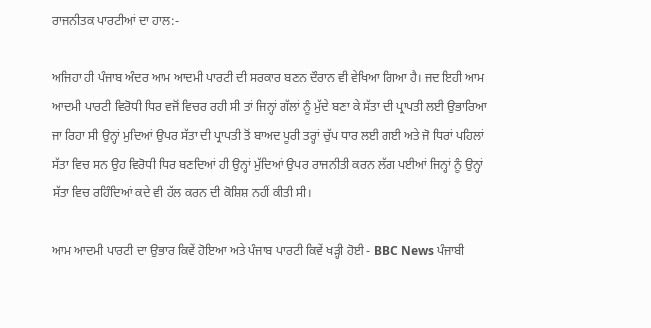ਰਾਜਨੀਤਕ ਪਾਰਟੀਆਂ ਦਾ ਹਾਲ:-

ਅਜਿਹਾ ਹੀ ਪੰਜਾਬ ਅੰਦਰ ਆਮ ਆਦਮੀ ਪਾਰਟੀ ਦੀ ਸਰਕਾਰ ਬਣਨ ਦੌਰਾਨ ਵੀ ਵੇਖਿਆ ਗਿਆ ਹੈ। ਜਦ ਇਹੀ ਆਮ ਆਦਮੀ ਪਾਰਟੀ ਵਿਰੋਧੀ ਧਿਰ ਵਜੋਂ ਵਿਚਰ ਰਹੀ ਸੀ ਤਾਂ ਜਿਨ੍ਹਾਂ ਗੱਲਾਂ ਨੂੰ ਮੁੱਦੇ ਬਣਾ ਕੇ ਸੱਤਾ ਦੀ ਪ੍ਰਾਪਤੀ ਲਈ ਉਭਾਰਿਆ ਜਾ ਰਿਹਾ ਸੀ ਉਨ੍ਹਾਂ ਮੁਦਿਆਂ ਉਪਰ ਸੱਤਾ ਦੀ ਪ੍ਰਾਪਤੀ ਤੋਂ ਬਾਅਦ ਪੂਰੀ ਤਰ੍ਹਾਂ ਚੁੱਪ ਧਾਰ ਲਈ ਗਈ ਅਤੇ ਜੋ ਧਿਰਾਂ ਪਹਿਲਾਂ ਸੱਤਾ ਵਿਚ ਸਨ ਉਹ ਵਿਰੋਧੀ ਧਿਰ ਬਣਦਿਆਂ ਹੀ ਉਨ੍ਹਾਂ ਮੁੱਦਿਆਂ ਉਪਰ ਰਾਜਨੀਤੀ ਕਰਨ ਲੱਗ ਪਈਆਂ ਜਿਨ੍ਹਾਂ ਨੂੰ ਉਨ੍ਹਾਂ ਸੱਤਾ ਵਿਚ ਰਹਿੰਦਿਆਂ ਕਦੇ ਵੀ ਹੱਲ ਕਰਨ ਦੀ ਕੋਸ਼ਿਸ਼ ਨਹੀਂ ਕੀਤੀ ਸੀ।

ਆਮ ਆਦਮੀ ਪਾਰਟੀ ਦਾ ਉਭਾਰ ਕਿਵੇਂ ਹੋਇਆ ਅਤੇ ਪੰਜਾਬ ਪਾਰਟੀ ਕਿਵੇਂ ਖੜ੍ਹੀ ਹੋਈ - BBC News ਪੰਜਾਬੀ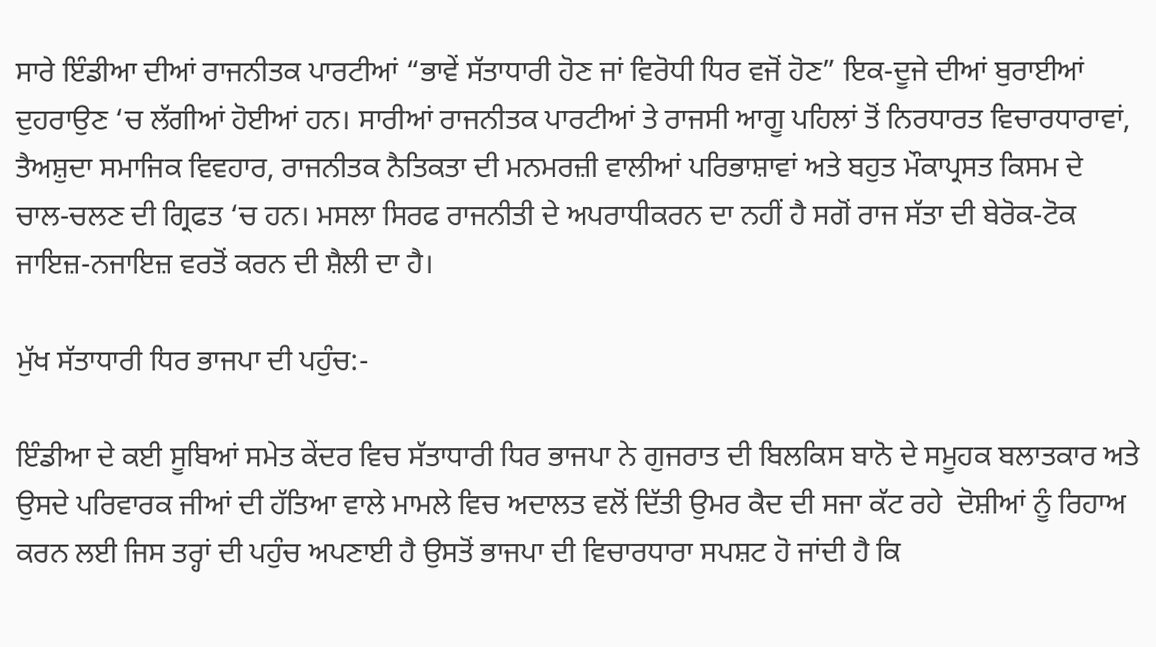ਸਾਰੇ ਇੰਡੀਆ ਦੀਆਂ ਰਾਜਨੀਤਕ ਪਾਰਟੀਆਂ “ਭਾਵੇਂ ਸੱਤਾਧਾਰੀ ਹੋਣ ਜਾਂ ਵਿਰੋਧੀ ਧਿਰ ਵਜੋਂ ਹੋਣ” ਇਕ-ਦੂਜੇ ਦੀਆਂ ਬੁਰਾਈਆਂ ਦੁਹਰਾਉਣ ‘ਚ ਲੱਗੀਆਂ ਹੋਈਆਂ ਹਨ। ਸਾਰੀਆਂ ਰਾਜਨੀਤਕ ਪਾਰਟੀਆਂ ਤੇ ਰਾਜਸੀ ਆਗੂ ਪਹਿਲਾਂ ਤੋਂ ਨਿਰਧਾਰਤ ਵਿਚਾਰਧਾਰਾਵਾਂ, ਤੈਅਸ਼ੁਦਾ ਸਮਾਜਿਕ ਵਿਵਹਾਰ, ਰਾਜਨੀਤਕ ਨੈਤਿਕਤਾ ਦੀ ਮਨਮਰਜ਼ੀ ਵਾਲੀਆਂ ਪਰਿਭਾਸ਼ਾਵਾਂ ਅਤੇ ਬਹੁਤ ਮੌਕਾਪ੍ਰਸਤ ਕਿਸਮ ਦੇ ਚਾਲ-ਚਲਣ ਦੀ ਗ੍ਰਿਫਤ ‘ਚ ਹਨ। ਮਸਲਾ ਸਿਰਫ ਰਾਜਨੀਤੀ ਦੇ ਅਪਰਾਧੀਕਰਨ ਦਾ ਨਹੀਂ ਹੈ ਸਗੋਂ ਰਾਜ ਸੱਤਾ ਦੀ ਬੇਰੋਕ-ਟੋਕ ਜਾਇਜ਼-ਨਜਾਇਜ਼ ਵਰਤੋਂ ਕਰਨ ਦੀ ਸ਼ੈਲੀ ਦਾ ਹੈ।

ਮੁੱਖ ਸੱਤਾਧਾਰੀ ਧਿਰ ਭਾਜਪਾ ਦੀ ਪਹੁੰਚ:-

ਇੰਡੀਆ ਦੇ ਕਈ ਸੂਬਿਆਂ ਸਮੇਤ ਕੇਂਦਰ ਵਿਚ ਸੱਤਾਧਾਰੀ ਧਿਰ ਭਾਜਪਾ ਨੇ ਗੁਜਰਾਤ ਦੀ ਬਿਲਕਿਸ ਬਾਨੋ ਦੇ ਸਮੂਹਕ ਬਲਾਤਕਾਰ ਅਤੇ ਉਸਦੇ ਪਰਿਵਾਰਕ ਜੀਆਂ ਦੀ ਹੱਤਿਆ ਵਾਲੇ ਮਾਮਲੇ ਵਿਚ ਅਦਾਲਤ ਵਲੋਂ ਦਿੱਤੀ ਉਮਰ ਕੈਦ ਦੀ ਸਜਾ ਕੱਟ ਰਹੇ  ਦੋਸ਼ੀਆਂ ਨੂੰ ਰਿਹਾਅ ਕਰਨ ਲਈ ਜਿਸ ਤਰ੍ਹਾਂ ਦੀ ਪਹੁੰਚ ਅਪਣਾਈ ਹੈ ਉਸਤੋਂ ਭਾਜਪਾ ਦੀ ਵਿਚਾਰਧਾਰਾ ਸਪਸ਼ਟ ਹੋ ਜਾਂਦੀ ਹੈ ਕਿ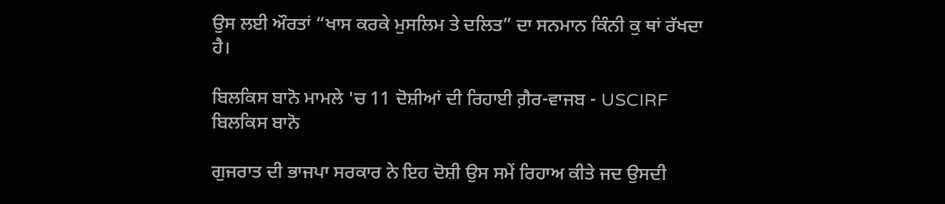ਉਸ ਲਈ ਔਰਤਾਂ “ਖਾਸ ਕਰਕੇ ਮੁਸਲਿਮ ਤੇ ਦਲਿਤ” ਦਾ ਸਨਮਾਨ ਕਿੰਨੀ ਕੁ ਥਾਂ ਰੱਖਦਾ ਹੈ।

ਬਿਲਕਿਸ ਬਾਨੋ ਮਾਮਲੇ 'ਚ 11 ਦੋਸ਼ੀਆਂ ਦੀ ਰਿਹਾਈ ਗ਼ੈਰ-ਵਾਜਬ - USCIRF
ਬਿਲਕਿਸ ਬਾਨੋ

ਗੁਜਰਾਤ ਦੀ ਭਾਜਪਾ ਸਰਕਾਰ ਨੇ ਇਹ ਦੋਸ਼ੀ ਉਸ ਸਮੇਂ ਰਿਹਾਅ ਕੀਤੇ ਜਦ ਉਸਦੀ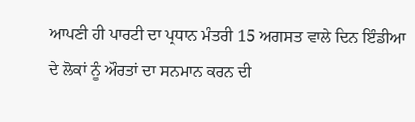ਆਪਣੀ ਹੀ ਪਾਰਟੀ ਦਾ ਪ੍ਰਧਾਨ ਮੰਤਰੀ 15 ਅਗਸਤ ਵਾਲੇ ਦਿਨ ਇੰਡੀਆ ਦੇ ਲੋਕਾਂ ਨੂੰ ਔਰਤਾਂ ਦਾ ਸਨਮਾਨ ਕਰਨ ਦੀ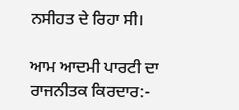ਨਸੀਹਤ ਦੇ ਰਿਹਾ ਸੀ।

ਆਮ ਆਦਮੀ ਪਾਰਟੀ ਦਾ ਰਾਜਨੀਤਕ ਕਿਰਦਾਰ:-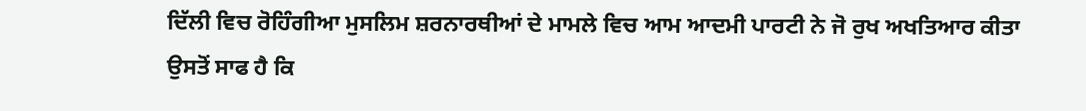ਦਿੱਲੀ ਵਿਚ ਰੋਹਿੰਗੀਆ ਮੁਸਲਿਮ ਸ਼ਰਨਾਰਥੀਆਂ ਦੇ ਮਾਮਲੇ ਵਿਚ ਆਮ ਆਦਮੀ ਪਾਰਟੀ ਨੇ ਜੋ ਰੁਖ ਅਖਤਿਆਰ ਕੀਤਾ ਉਸਤੋਂ ਸਾਫ ਹੈ ਕਿ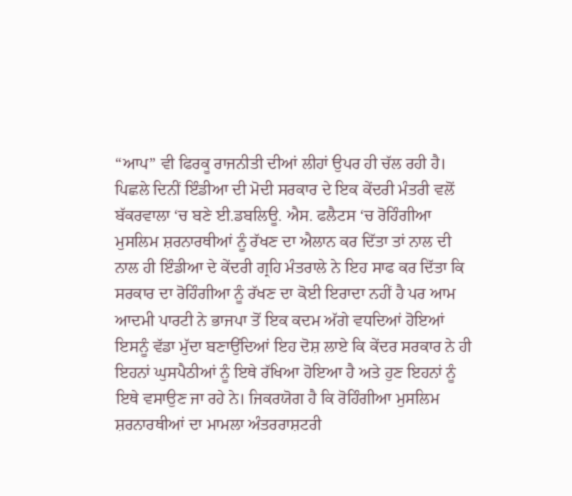“ਆਪ” ਵੀ ਫਿਰਕੂ ਰਾਜਨੀਤੀ ਦੀਆਂ ਲੀਹਾਂ ਉਪਰ ਹੀ ਚੱਲ ਰਹੀ ਹੈ। ਪਿਛਲੇ ਦਿਨੀਂ ਇੰਡੀਆ ਦੀ ਮੋਦੀ ਸਰਕਾਰ ਦੇ ਇਕ ਕੇਂਦਰੀ ਮੰਤਰੀ ਵਲੋਂ ਬੱਕਰਵਾਲਾ ‘ਚ ਬਣੇ ਈ.ਡਬਲਿਊ. ਐਸ. ਫਲੈਟਸ ‘ਚ ਰੋਹਿੰਗੀਆ ਮੁਸਲਿਮ ਸ਼ਰਨਾਰਥੀਆਂ ਨੂੰ ਰੱਖਣ ਦਾ ਐਲਾਨ ਕਰ ਦਿੱਤਾ ਤਾਂ ਨਾਲ ਦੀ ਨਾਲ ਹੀ ਇੰਡੀਆ ਦੇ ਕੇਂਦਰੀ ਗ੍ਰਹਿ ਮੰਤਰਾਲੇ ਨੇ ਇਹ ਸਾਫ ਕਰ ਦਿੱਤਾ ਕਿ ਸਰਕਾਰ ਦਾ ਰੋਹਿੰਗੀਆ ਨੂੰ ਰੱਖਣ ਦਾ ਕੋਈ ਇਰਾਦਾ ਨਹੀਂ ਹੈ ਪਰ ਆਮ ਆਦਮੀ ਪਾਰਟੀ ਨੇ ਭਾਜਪਾ ਤੋਂ ਇਕ ਕਦਮ ਅੱਗੇ ਵਧਦਿਆਂ ਹੋਇਆਂ ਇਸਨੂੰ ਵੱਡਾ ਮੁੱਦਾ ਬਣਾਉਂਦਿਆਂ ਇਹ ਦੋਸ਼ ਲਾਏ ਕਿ ਕੇਂਦਰ ਸਰਕਾਰ ਨੇ ਹੀ ਇਹਨਾਂ ਘੁਸਪੈਠੀਆਂ ਨੂੰ ਇਥੇ ਰੱਖਿਆ ਹੋਇਆ ਹੈ ਅਤੇ ਹੁਣ ਇਹਨਾਂ ਨੂੰ ਇਥੇ ਵਸਾਉਣ ਜਾ ਰਹੇ ਨੇ। ਜਿਕਰਯੋਗ ਹੈ ਕਿ ਰੋਹਿੰਗੀਆ ਮੁਸਲਿਮ ਸ਼ਰਨਾਰਥੀਆਂ ਦਾ ਮਾਮਲਾ ਅੰਤਰਰਾਸ਼ਟਰੀ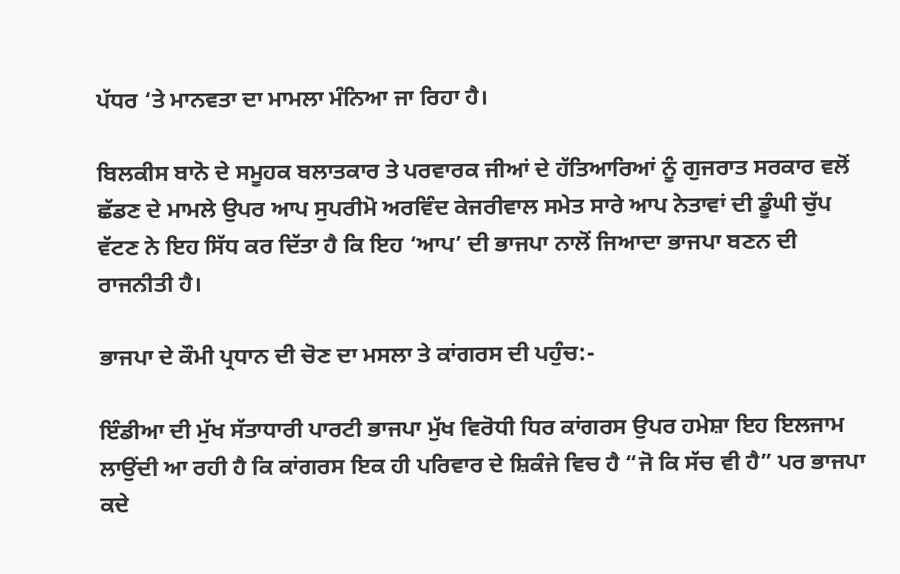ਪੱਧਰ ‘ਤੇ ਮਾਨਵਤਾ ਦਾ ਮਾਮਲਾ ਮੰਨਿਆ ਜਾ ਰਿਹਾ ਹੈ।

ਬਿਲਕੀਸ ਬਾਨੋ ਦੇ ਸਮੂਹਕ ਬਲਾਤਕਾਰ ਤੇ ਪਰਵਾਰਕ ਜੀਆਂ ਦੇ ਹੱਤਿਆਰਿਆਂ ਨੂੰ ਗੁਜਰਾਤ ਸਰਕਾਰ ਵਲੋਂ ਛੱਡਣ ਦੇ ਮਾਮਲੇ ਉਪਰ ਆਪ ਸੁਪਰੀਮੋ ਅਰਵਿੰਦ ਕੇਜਰੀਵਾਲ ਸਮੇਤ ਸਾਰੇ ਆਪ ਨੇਤਾਵਾਂ ਦੀ ਡੂੰਘੀ ਚੁੱਪ ਵੱਟਣ ਨੇ ਇਹ ਸਿੱਧ ਕਰ ਦਿੱਤਾ ਹੈ ਕਿ ਇਹ ‘ਆਪ’ ਦੀ ਭਾਜਪਾ ਨਾਲੋਂ ਜਿਆਦਾ ਭਾਜਪਾ ਬਣਨ ਦੀ ਰਾਜਨੀਤੀ ਹੈ।

ਭਾਜਪਾ ਦੇ ਕੌਮੀ ਪ੍ਰਧਾਨ ਦੀ ਚੋਣ ਦਾ ਮਸਲਾ ਤੇ ਕਾਂਗਰਸ ਦੀ ਪਹੁੰਚ:-

ਇੰਡੀਆ ਦੀ ਮੁੱਖ ਸੱਤਾਧਾਰੀ ਪਾਰਟੀ ਭਾਜਪਾ ਮੁੱਖ ਵਿਰੋਧੀ ਧਿਰ ਕਾਂਗਰਸ ਉਪਰ ਹਮੇਸ਼ਾ ਇਹ ਇਲਜਾਮ ਲਾਉਂਦੀ ਆ ਰਹੀ ਹੈ ਕਿ ਕਾਂਗਰਸ ਇਕ ਹੀ ਪਰਿਵਾਰ ਦੇ ਸ਼ਿਕੰਜੇ ਵਿਚ ਹੈ “ਜੋ ਕਿ ਸੱਚ ਵੀ ਹੈ” ਪਰ ਭਾਜਪਾ ਕਦੇ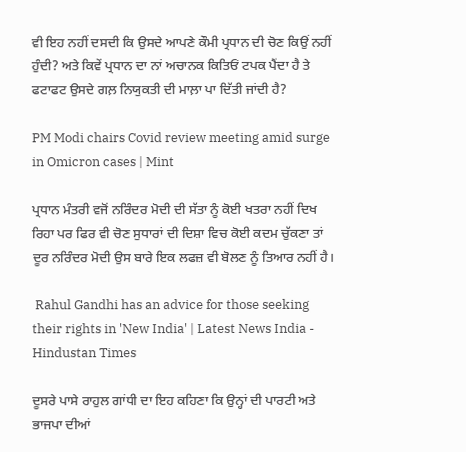ਵੀ ਇਹ ਨਹੀਂ ਦਸਦੀ ਕਿ ਉਸਦੇ ਆਪਣੇ ਕੌਮੀ ਪ੍ਰਧਾਨ ਦੀ ਚੋਣ ਕਿਉਂ ਨਹੀਂ ਹੁੰਦੀ? ਅਤੇ ਕਿਵੇਂ ਪ੍ਰਧਾਨ ਦਾ ਨਾਂ ਅਚਾਨਕ ਕਿਤਿਓਂ ਟਪਕ ਪੈਂਦਾ ਹੈ ਤੇ ਫਟਾਫਟ ਉਸਦੇ ਗਲ਼ ਨਿਯੁਕਤੀ ਦੀ ਮਾਲ਼ਾ ਪਾ ਦਿੱਤੀ ਜਾਂਦੀ ਹੈ?

PM Modi chairs Covid review meeting amid surge in Omicron cases | Mint

ਪ੍ਰਧਾਨ ਮੰਤਰੀ ਵਜੋਂ ਨਰਿੰਦਰ ਮੋਦੀ ਦੀ ਸੱਤਾ ਨੂੰ ਕੋਈ ਖਤਰਾ ਨਹੀਂ ਦਿਖ ਰਿਹਾ ਪਰ ਫਿਰ ਵੀ ਚੋਣ ਸੁਧਾਰਾਂ ਦੀ ਦਿਸ਼ਾ ਵਿਚ ਕੋਈ ਕਦਮ ਚੁੱਕਣਾ ਤਾਂ ਦੂਰ ਨਰਿੰਦਰ ਮੋਦੀ ਉਸ ਬਾਰੇ ਇਕ ਲਫਜ਼ ਵੀ ਬੋਲਣ ਨੂੰ ਤਿਆਰ ਨਹੀਂ ਹੈ।

 Rahul Gandhi has an advice for those seeking their rights in 'New India' | Latest News India - Hindustan Times

ਦੂਸਰੇ ਪਾਸੇ ਰਾਹੁਲ ਗਾਂਧੀ ਦਾ ਇਹ ਕਹਿਣਾ ਕਿ ਉਨ੍ਹਾਂ ਦੀ ਪਾਰਟੀ ਅਤੇ ਭਾਜਪਾ ਦੀਆਂ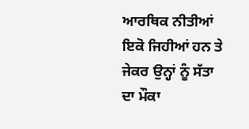ਆਰਥਿਕ ਨੀਤੀਆਂ ਇਕੋ ਜਿਹੀਆਂ ਹਨ ਤੇ ਜੇਕਰ ਉਨ੍ਹਾਂ ਨੂੰ ਸੱਤਾ ਦਾ ਮੌਕਾ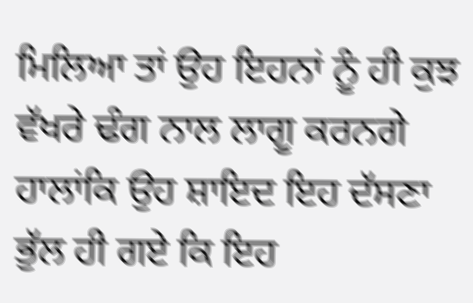ਮਿਲਿਆ ਤਾਂ ਉਹ ਇਹਨਾਂ ਨੂੰ ਹੀ ਕੁਝ ਵੱਖਰੇ ਢੰਗ ਨਾਲ ਲਾਗੂ ਕਰਨਗੇ ਹਾਲਾਂਕਿ ਉਹ ਸ਼ਾਇਦ ਇਹ ਦੱਸਣਾ ਭੁੱਲ ਹੀ ਗਏ ਕਿ ਇਹ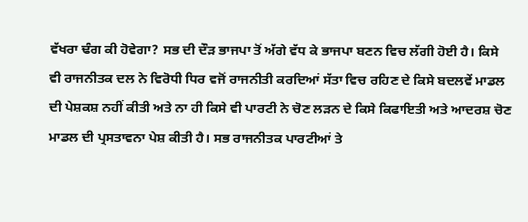ਵੱਖਰਾ ਢੰਗ ਕੀ ਹੋਵੇਗਾ? ਸਭ ਦੀ ਦੌੜ ਭਾਜਪਾ ਤੋਂ ਅੱਗੇ ਵੱਧ ਕੇ ਭਾਜਪਾ ਬਣਨ ਵਿਚ ਲੱਗੀ ਹੋਈ ਹੈ। ਕਿਸੇ ਵੀ ਰਾਜਨੀਤਕ ਦਲ ਨੇ ਵਿਰੋਧੀ ਧਿਰ ਵਜੋਂ ਰਾਜਨੀਤੀ ਕਰਦਿਆਂ ਸੱਤਾ ਵਿਚ ਰਹਿਣ ਦੇ ਕਿਸੇ ਬਦਲਵੇਂ ਮਾਡਲ ਦੀ ਪੇਸ਼ਕਸ਼ ਨਹੀਂ ਕੀਤੀ ਅਤੇ ਨਾ ਹੀ ਕਿਸੇ ਵੀ ਪਾਰਟੀ ਨੇ ਚੋਣ ਲੜਨ ਦੇ ਕਿਸੇ ਕਿਫਾਇਤੀ ਅਤੇ ਆਦਰਸ਼ ਚੋਣ ਮਾਡਲ ਦੀ ਪ੍ਰਸਤਾਵਨਾ ਪੇਸ਼ ਕੀਤੀ ਹੈ। ਸਭ ਰਾਜਨੀਤਕ ਪਾਰਟੀਆਂ ਤੇ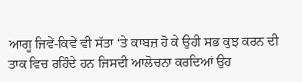ਆਗੂ ਜਿਵੇਂ-ਕਿਵੇਂ ਵੀ ਸੱਤਾ ‘ਤੇ ਕਾਬਜ਼ ਹੋ ਕੇ ਉਹੀ ਸਭ ਕੁਝ ਕਰਨ ਦੀ ਤਾਕ ਵਿਚ ਰਹਿੰਦੇ ਹਨ ਜਿਸਦੀ ਆਲੋਚਨਾ ਕਰਦਿਆਂ ਉਹ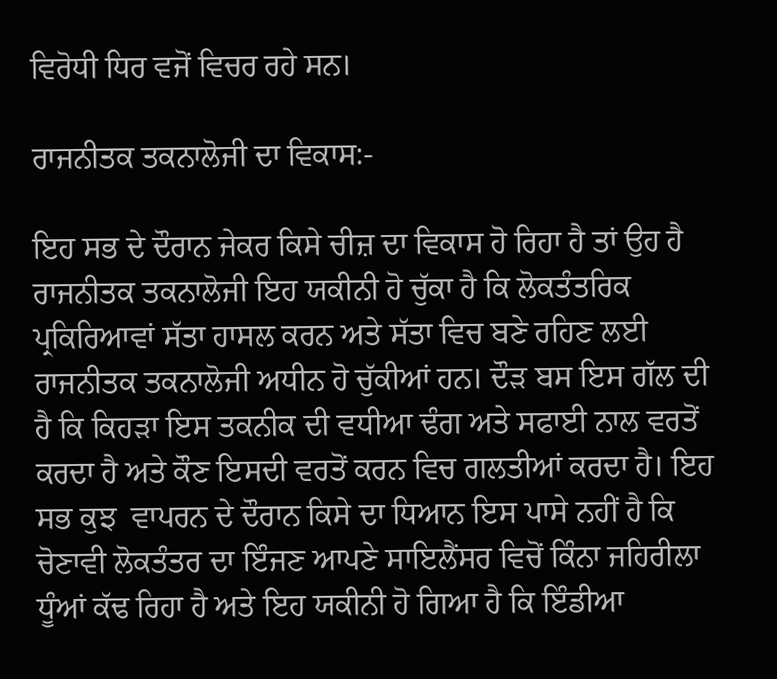ਵਿਰੋਧੀ ਧਿਰ ਵਜੋਂ ਵਿਚਰ ਰਹੇ ਸਨ।

ਰਾਜਨੀਤਕ ਤਕਨਾਲੋਜੀ ਦਾ ਵਿਕਾਸ:-

ਇਹ ਸਭ ਦੇ ਦੌਰਾਨ ਜੇਕਰ ਕਿਸੇ ਚੀਜ਼ ਦਾ ਵਿਕਾਸ ਹੋ ਰਿਹਾ ਹੈ ਤਾਂ ਉਹ ਹੈ ਰਾਜਨੀਤਕ ਤਕਨਾਲੋਜੀ ਇਹ ਯਕੀਨੀ ਹੋ ਚੁੱਕਾ ਹੈ ਕਿ ਲੋਕਤੰਤਰਿਕ ਪ੍ਰਕਿਰਿਆਵਾਂ ਸੱਤਾ ਹਾਸਲ ਕਰਨ ਅਤੇ ਸੱਤਾ ਵਿਚ ਬਣੇ ਰਹਿਣ ਲਈ ਰਾਜਨੀਤਕ ਤਕਨਾਲੋਜੀ ਅਧੀਨ ਹੋ ਚੁੱਕੀਆਂ ਹਨ। ਦੌੜ ਬਸ ਇਸ ਗੱਲ ਦੀ ਹੈ ਕਿ ਕਿਹੜਾ ਇਸ ਤਕਨੀਕ ਦੀ ਵਧੀਆ ਢੰਗ ਅਤੇ ਸਫਾਈ ਨਾਲ ਵਰਤੋਂ ਕਰਦਾ ਹੈ ਅਤੇ ਕੌਣ ਇਸਦੀ ਵਰਤੋਂ ਕਰਨ ਵਿਚ ਗਲਤੀਆਂ ਕਰਦਾ ਹੈ। ਇਹ ਸਭ ਕੁਝ  ਵਾਪਰਨ ਦੇ ਦੌਰਾਨ ਕਿਸੇ ਦਾ ਧਿਆਨ ਇਸ ਪਾਸੇ ਨਹੀਂ ਹੈ ਕਿ ਚੋਣਾਵੀ ਲੋਕਤੰਤਰ ਦਾ ਇੰਜਣ ਆਪਣੇ ਸਾਇਲੈਂਸਰ ਵਿਚੋਂ ਕਿੰਨਾ ਜਹਿਰੀਲਾ ਧੂੰਆਂ ਕੱਢ ਰਿਹਾ ਹੈ ਅਤੇ ਇਹ ਯਕੀਨੀ ਹੋ ਗਿਆ ਹੈ ਕਿ ਇੰਡੀਆ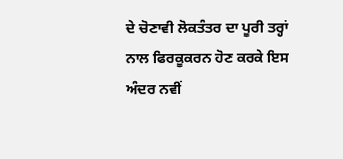ਦੇ ਚੋਣਾਵੀ ਲੋਕਤੰਤਰ ਦਾ ਪੂਰੀ ਤਰ੍ਹਾਂ ਨਾਲ ਫਿਰਕੂਕਰਨ ਹੋਣ ਕਰਕੇ ਇਸ ਅੰਦਰ ਨਵੀਂ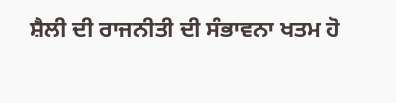ਸ਼ੈਲੀ ਦੀ ਰਾਜਨੀਤੀ ਦੀ ਸੰਭਾਵਨਾ ਖਤਮ ਹੋ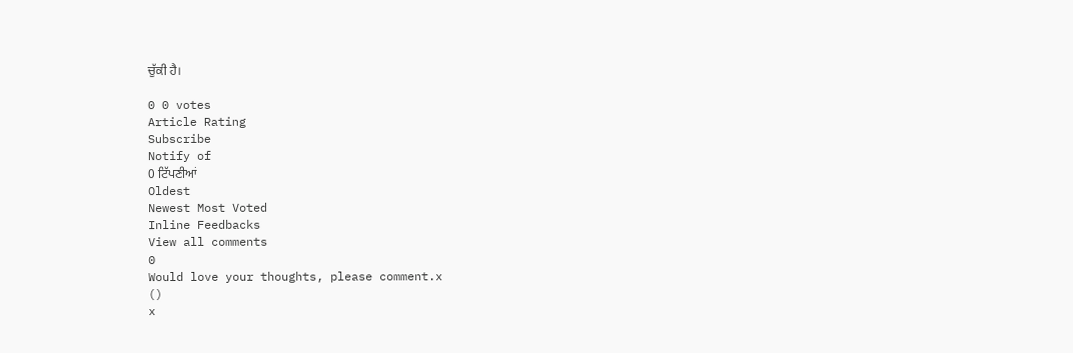ਚੁੱਕੀ ਹੈ।

0 0 votes
Article Rating
Subscribe
Notify of
0 ਟਿੱਪਣੀਆਂ
Oldest
Newest Most Voted
Inline Feedbacks
View all comments
0
Would love your thoughts, please comment.x
()
x